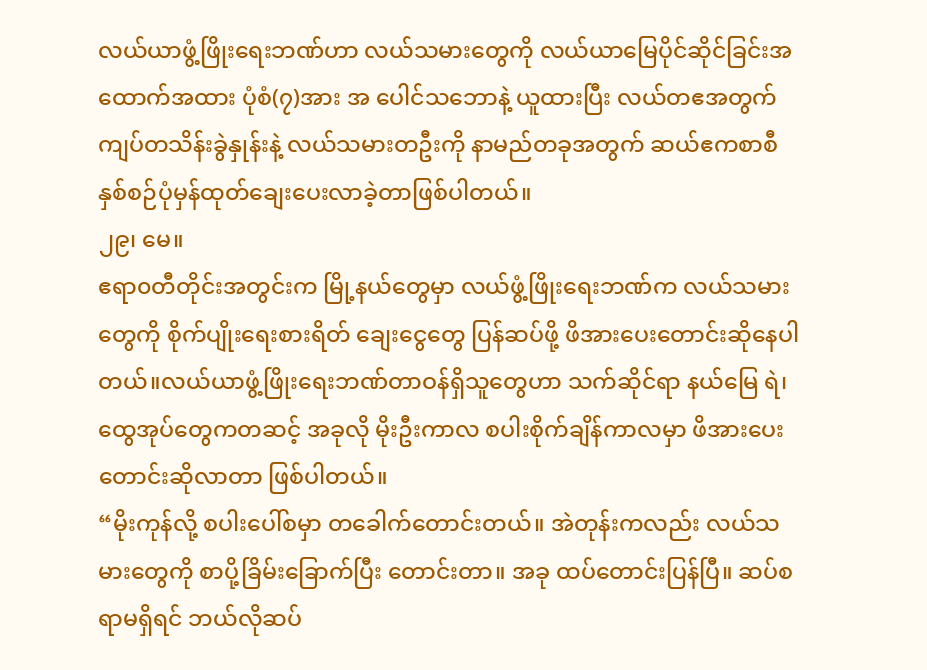လယ်ယာဖွံ့ဖြိုးရေးဘဏ်ဟာ လယ်သမားတွေကို လယ်ယာမြေပိုင်ဆိုင်ခြင်းအထောက်အထား ပုံစံ(၇)အား အ ပေါင်သဘောနဲ့ ယူထားပြီး လယ်တဧအတွက် ကျပ်တသိန်းခွဲနှုန်းနဲ့ လယ်သမားတဦးကို နာမည်တခုအတွက် ဆယ်ဧကစာစီ နှစ်စဉ်ပုံမှန်ထုတ်ချေးပေးလာခဲ့တာဖြစ်ပါတယ်။
၂၉၊ မေ။
ဧရာ၀တီတိုင်းအတွင်းက မြို့နယ်တွေမှာ လယ်ဖွံ့ဖြိုးရေးဘဏ်က လယ်သမားတွေကို စိုက်ပျိုးရေးစားရိတ် ချေးငွေတွေ ပြန်ဆပ်ဖို့ ဖိအားပေးတောင်းဆိုနေပါတယ်။လယ်ယာဖွံ့ဖြိုးရေးဘဏ်တာဝန်ရှိသူတွေဟာ သက်ဆိုင်ရာ နယ်မြေ ရဲ၊ ထွေအုပ်တွေကတဆင့် အခုလို မိုးဦးကာလ စပါးစိုက်ချိန်ကာလမှာ ဖိအားပေး တောင်းဆိုလာတာ ဖြစ်ပါတယ်။
“မိုးကုန်လို့ စပါးပေါ်စမှာ တခေါက်တောင်းတယ်။ အဲတုန်းကလည်း လယ်သမားတွေကို စာပို့ခြိမ်းခြောက်ပြီး တောင်းတာ။ အခု ထပ်တောင်းပြန်ပြီ။ ဆပ်စရာမရှိရင် ဘယ်လိုဆပ်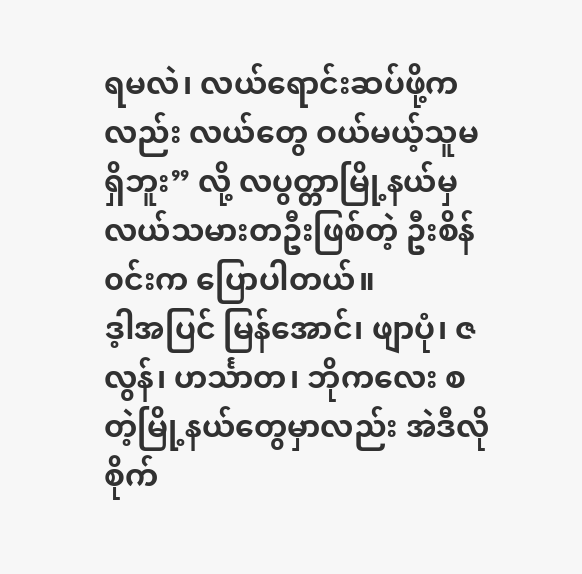ရမလဲ၊ လယ်ရောင်းဆပ်ဖို့ကလည်း လယ်တွေ ဝယ်မယ့်သူမရှိဘူး” လို့ လပွတ္တာမြို့နယ်မှ လယ်သမားတဦးဖြစ်တဲ့ ဦးစိန်၀င်းက ပြောပါတယ်။
ဒ့ါအပြင် မြန်အောင်၊ ဖျာပုံ၊ ဇလွန်၊ ဟင်္သာတ၊ ဘိုကလေး စတဲ့မြို့နယ်တွေမှာလည်း အဲဒီလို စိုက်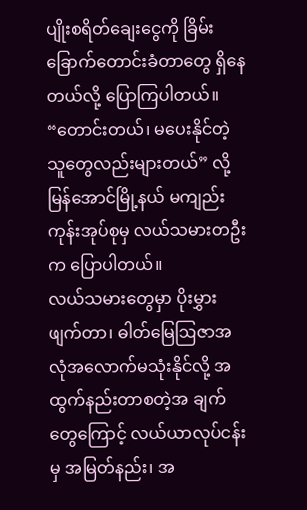ပျိုးစရိတ်ချေးငွေကို ခြိမ်းခြောက်တောင်းခံတာတွေ ရှိနေတယ်လို့ ပြောကြပါတယ်။
“တောင်းတယ်၊ မပေးနိုင်တဲ့သူတွေလည်းများတယ်” လို့ မြန်အောင်မြို့နယ် မကျည်းကုန်းအုပ်စုမှ လယ်သမားတဦးက ပြောပါတယ်။
လယ်သမားတွေမှာ ပိုးမွှားဖျက်တာ၊ ဓါတ်မြေဩဇာအလုံအလောက်မသုံးနိုင်လို့ အထွက်နည်းတာစတဲ့အ ချက်တွေကြောင့် လယ်ယာလုပ်ငန်းမှ အမြတ်နည်း၊ အ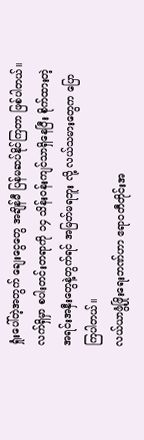ရှုံးပေါ်တဲ့အတွက် ချေးငွေတွေ အချိန်မီ ပြန်မဆပ်နိုင်ကြတာ ဖြစ်ပါတယ်။
လက်ရှိမှာ စပါးတင်းတရာကို ၁၄ သိန်းဝန်းကျင်သာရှိနေပြီး စိုက်ထားတဲ့ အရင်းအနှီးတွေနဲ့တွက်ရင် အမြတ်မရဘူး လို့ လယ်သမားတွေက ပြောကြပါတယ်။
လယ်ယာဖွံ့ဖြိုးရေးဘဏ်ဟာ ဧရာ၀တီတိုင်းအ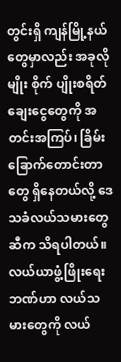တွင်းရှိ ကျန်မြို့နယ်တွေမှာလည်း အခုလိုမျိုး စိုက် ပျိုးစရိတ်ချေးငွေတွေကို အတင်းအကြပ်၊ ခြိမ်းခြောက်တောင်းတာတွေ ရှိနေတယ်လို့ ဒေသခံလယ်သမားတွေဆီက သိရပါတယ်။
လယ်ယာဖွံ့ဖြိုးရေးဘဏ်ဟာ လယ်သမားတွေကို လယ်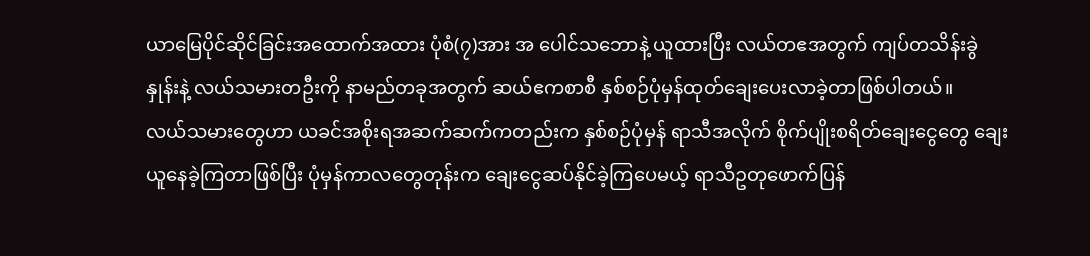ယာမြေပိုင်ဆိုင်ခြင်းအထောက်အထား ပုံစံ(၇)အား အ ပေါင်သဘောနဲ့ ယူထားပြီး လယ်တဧအတွက် ကျပ်တသိန်းခွဲနှုန်းနဲ့ လယ်သမားတဦးကို နာမည်တခုအတွက် ဆယ်ဧကစာစီ နှစ်စဉ်ပုံမှန်ထုတ်ချေးပေးလာခဲ့တာဖြစ်ပါတယ်။
လယ်သမားတွေဟာ ယခင်အစိုးရအဆက်ဆက်ကတည်းက နှစ်စဉ်ပုံမှန် ရာသီအလိုက် စိုက်ပျိုးစရိတ်ချေးငွေတွေ ချေးယူနေခဲ့ကြတာဖြစ်ပြီး ပုံမှန်ကာလတွေတုန်းက ချေးငွေဆပ်နိုင်ခဲ့ကြပေမယ့် ရာသီဥတုဖောက်ပြန်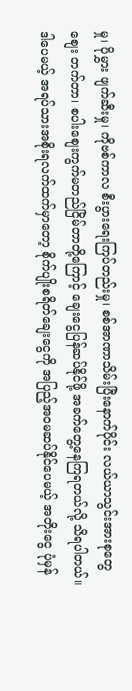မှု၊ ပိုမွှား ဖျက်ဆီးမှု၊ ကိုဗစ်ကာလ စီးပွားရေးကြပ်တည်းမှု၊ စစ်အာဏာသိမ်းပြီးနောက်ပိုင်း လယ်ယာသွင်းအားစုတွေ စျေး တက်တာ၊ စပါးစျေးကွက်မတည်ငြိမ်တာတို့ကြောင့် ချေးငွေပြန်ဆပ်နိုင်ဖို့ အခက်တွေ့နေကြရတယ်လို့ သိရပါတယ်။
ဒါပေမယ့် အရပ်သားအစိုးရလက်ထက်မှာတော့ စိုက်ပျိုးစရိတ်ချေးငွေကို အပြည့်အ၀မဆပ်နိုင်ပေမယ့် အတိုးငွေ ပုံမှန်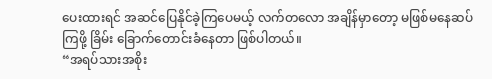ပေးထားရင် အဆင်ပြေနိုင်ခဲ့ကြပေမယ့် လက်တလော အချိန်မှာတော့ မဖြစ်မနေဆပ်ကြဖို့ ခြိမ်း ခြောက်တောင်းခံနေတာ ဖြစ်ပါတယ်။
“အရပ်သားအစိုး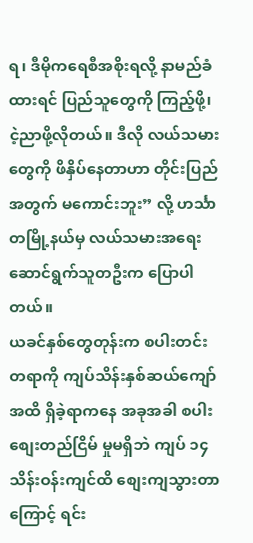ရ၊ ဒီမိုကရေစီအစိုးရလို့ နာမည်ခံထားရင် ပြည်သူတွေကို ကြည့်ဖို့၊ ငဲ့ညာဖို့လိုတယ်။ ဒီလို လယ်သမားတွေကို ဖိနှိပ်နေတာဟာ တိုင်းပြည်အတွက် မကောင်းဘူး” လို့ ဟင်္သာတမြို့နယ်မှ လယ်သမားအရေးဆောင်ရွက်သူတဦးက ပြောပါတယ်။
ယခင်နှစ်တွေတုန်းက စပါးတင်းတရာကို ကျပ်သိန်းနှစ်ဆယ်ကျော်အထိ ရှိခဲ့ရာကနေ အခုအခါ စပါးစျေးတည်ငြိမ် မှုမရှိဘဲ ကျပ် ၁၄ သိန်းဝန်းကျင်ထိ စျေးကျသွားတာကြောင့် ရင်း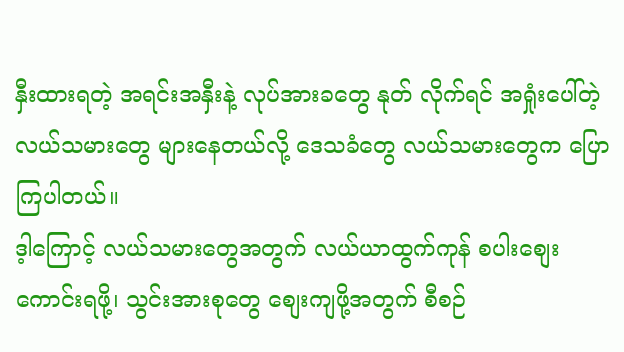နှီးထားရတဲ့ အရင်းအနှီးနဲ့ လုပ်အားခတွေ နုတ် လိုက်ရင် အရှုံးပေါ်တဲ့ လယ်သမားတွေ များနေတယ်လို့ ဒေသခံတွေ လယ်သမားတွေက ပြောကြပါတယ်။
ဒ့ါကြောင့် လယ်သမားတွေအတွက် လယ်ယာထွက်ကုန် စပါးစျေးကောင်းရဖို့၊ သွင်းအားစုတွေ စျေးကျဖို့အတွက် စီစဉ်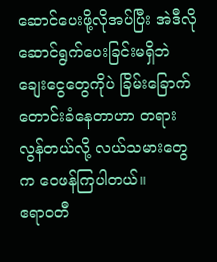ဆောင်ပေးဖို့လိုအပ်ပြီး အဲဒီလိုဆောင်ရွက်ပေးခြင်းမရှိဘဲ ချေးငွေတွေကိုပဲ ခြိမ်းခြောက်တောင်းခံနေတာဟာ တရားလွန်တယ်လို့ လယ်သမားတွေက ဝေဖန်ကြပါတယ်။
ဧရာ၀တီ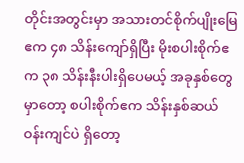တိုင်းအတွင်းမှာ အသားတင်စိုက်ပျိုးမြေဧက ၄၈ သိန်းကျော်ရှိပြီး မိုးစပါးစိုက်ဧက ၃၈ သိန်းနီးပါးရှိပေမယ့် အခုနှစ်တွေမှာတော့ စပါးစိုက်ဧက သိန်းနှစ်ဆယ်ဝန်းကျင်ပဲ ရှိတော့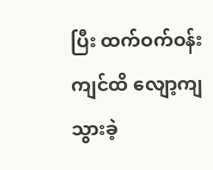ပြီး ထက်ဝက်ဝန်းကျင်ထိ လျော့ကျသွားခဲ့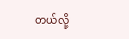တယ်လို့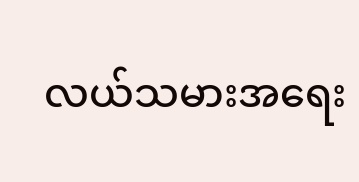လယ်သမားအရေး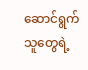ဆောင်ရွက်သူတွေရဲ့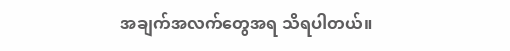အချက်အလက်တွေအရ သိရပါတယ်။